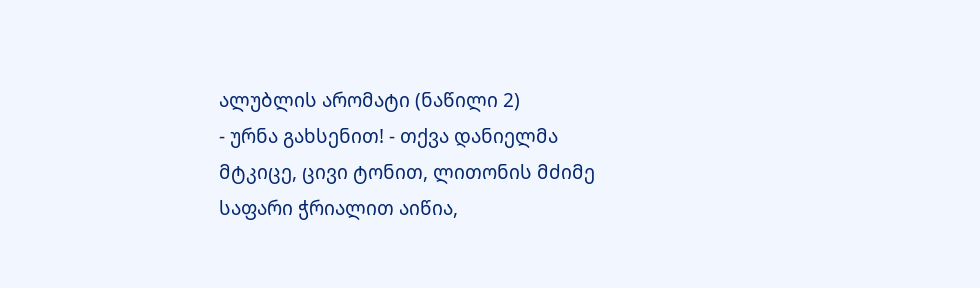ალუბლის არომატი (ნაწილი 2)
- ურნა გახსენით! - თქვა დანიელმა მტკიცე, ცივი ტონით, ლითონის მძიმე საფარი ჭრიალით აიწია,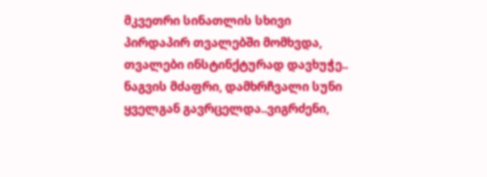მკვეთრი სინათლის სხივი პირდაპირ თვალებში მომხვდა, თვალები ინსტინქტურად დავხუჭე.. ნაგვის მძაფრი, დამხრჩვალი სუნი ყველგან გავრცელდა..ვიგრძენი,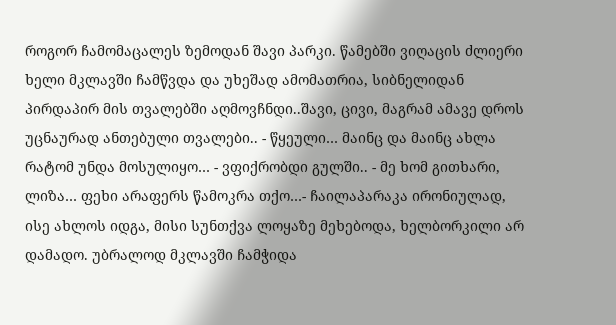როგორ ჩამომაცალეს ზემოდან შავი პარკი. წამებში ვიღაცის ძლიერი ხელი მკლავში ჩამწვდა და უხეშად ამომათრია, სიბნელიდან პირდაპირ მის თვალებში აღმოვჩნდი..შავი, ცივი, მაგრამ ამავე დროს უცნაურად ანთებული თვალები.. - წყეული… მაინც და მაინც ახლა რატომ უნდა მოსულიყო… - ვფიქრობდი გულში.. - მე ხომ გითხარი, ლიზა… ფეხი არაფერს წამოკრა თქო…- ჩაილაპარაკა ირონიულად, ისე ახლოს იდგა, მისი სუნთქვა ლოყაზე მეხებოდა, ხელბორკილი არ დამადო. უბრალოდ მკლავში ჩამჭიდა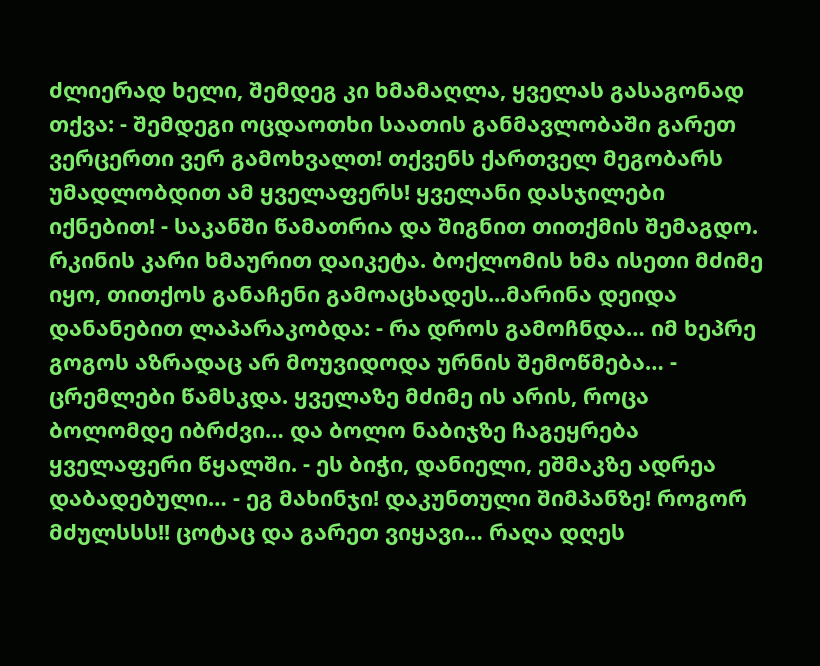ძლიერად ხელი, შემდეგ კი ხმამაღლა, ყველას გასაგონად თქვა: - შემდეგი ოცდაოთხი საათის განმავლობაში გარეთ ვერცერთი ვერ გამოხვალთ! თქვენს ქართველ მეგობარს უმადლობდით ამ ყველაფერს! ყველანი დასჯილები იქნებით! - საკანში წამათრია და შიგნით თითქმის შემაგდო. რკინის კარი ხმაურით დაიკეტა. ბოქლომის ხმა ისეთი მძიმე იყო, თითქოს განაჩენი გამოაცხადეს...მარინა დეიდა დანანებით ლაპარაკობდა: - რა დროს გამოჩნდა… იმ ხეპრე გოგოს აზრადაც არ მოუვიდოდა ურნის შემოწმება… - ცრემლები წამსკდა. ყველაზე მძიმე ის არის, როცა ბოლომდე იბრძვი… და ბოლო ნაბიჯზე ჩაგეყრება ყველაფერი წყალში. - ეს ბიჭი, დანიელი, ეშმაკზე ადრეა დაბადებული… - ეგ მახინჯი! დაკუნთული შიმპანზე! როგორ მძულსსს!! ცოტაც და გარეთ ვიყავი… რაღა დღეს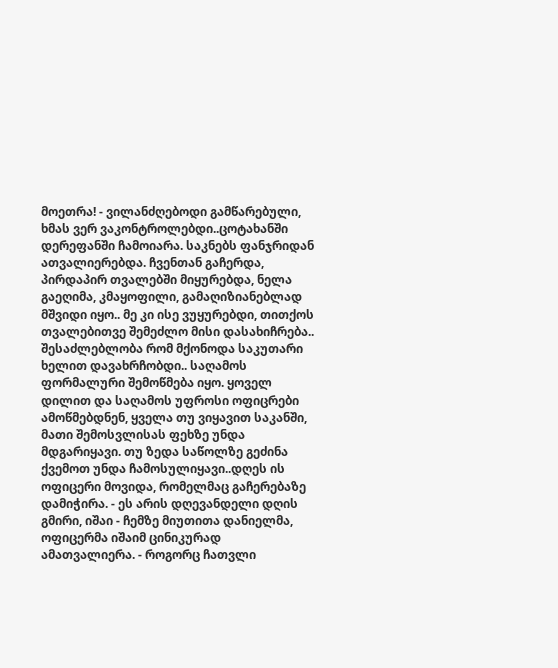მოეთრა! - ვილანძღებოდი გამწარებული, ხმას ვერ ვაკონტროლებდი..ცოტახანში დერეფანში ჩამოიარა. საკნებს ფანჯრიდან ათვალიერებდა. ჩვენთან გაჩერდა, პირდაპირ თვალებში მიყურებდა, ნელა გაეღიმა, კმაყოფილი, გამაღიზიანებლად მშვიდი იყო.. მე კი ისე ვუყურებდი, თითქოს თვალებითვე შემეძლო მისი დასახიჩრება.. შესაძლებლობა რომ მქონოდა საკუთარი ხელით დავახრჩობდი.. საღამოს ფორმალური შემოწმება იყო. ყოველ დილით და საღამოს უფროსი ოფიცრები ამოწმებდნენ, ყველა თუ ვიყავით საკანში, მათი შემოსვლისას ფეხზე უნდა მდგარიყავი. თუ ზედა საწოლზე გეძინა ქვემოთ უნდა ჩამოსულიყავი..დღეს ის ოფიცერი მოვიდა, რომელმაც გაჩერებაზე დამიჭირა. - ეს არის დღევანდელი დღის გმირი, იშაი - ჩემზე მიუთითა დანიელმა, ოფიცერმა იშაიმ ცინიკურად ამათვალიერა. - როგორც ჩათვლი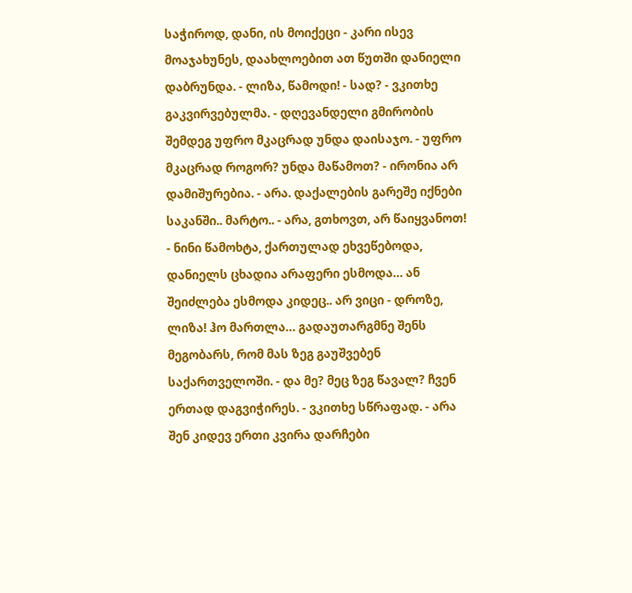საჭიროდ, დანი, ის მოიქეცი - კარი ისევ მოაჯახუნეს, დაახლოებით ათ წუთში დანიელი დაბრუნდა. - ლიზა, წამოდი! - სად? - ვკითხე გაკვირვებულმა. - დღევანდელი გმირობის შემდეგ უფრო მკაცრად უნდა დაისაჯო. - უფრო მკაცრად როგორ? უნდა მაწამოთ? - ირონია არ დამიშურებია. - არა. დაქალების გარეშე იქნები საკანში.. მარტო.. - არა, გთხოვთ, არ წაიყვანოთ! - ნინი წამოხტა, ქართულად ეხვეწებოდა, დანიელს ცხადია არაფერი ესმოდა… ან შეიძლება ესმოდა კიდეც.. არ ვიცი - დროზე, ლიზა! ჰო მართლა… გადაუთარგმნე შენს მეგობარს, რომ მას ზეგ გაუშვებენ საქართველოში. - და მე? მეც ზეგ წავალ? ჩვენ ერთად დაგვიჭირეს. - ვკითხე სწრაფად. - არა შენ კიდევ ერთი კვირა დარჩები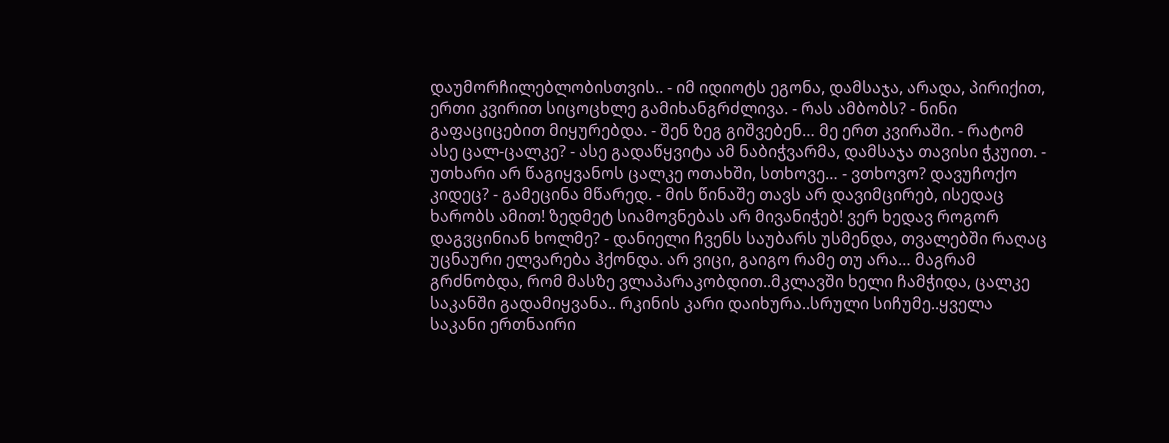დაუმორჩილებლობისთვის.. - იმ იდიოტს ეგონა, დამსაჯა, არადა, პირიქით, ერთი კვირით სიცოცხლე გამიხანგრძლივა. - რას ამბობს? - ნინი გაფაციცებით მიყურებდა. - შენ ზეგ გიშვებენ… მე ერთ კვირაში. - რატომ ასე ცალ-ცალკე? - ასე გადაწყვიტა ამ ნაბიჭვარმა, დამსაჯა თავისი ჭკუით. - უთხარი არ წაგიყვანოს ცალკე ოთახში, სთხოვე… - ვთხოვო? დავუჩოქო კიდეც? - გამეცინა მწარედ. - მის წინაშე თავს არ დავიმცირებ, ისედაც ხარობს ამით! ზედმეტ სიამოვნებას არ მივანიჭებ! ვერ ხედავ როგორ დაგვცინიან ხოლმე? - დანიელი ჩვენს საუბარს უსმენდა, თვალებში რაღაც უცნაური ელვარება ჰქონდა. არ ვიცი, გაიგო რამე თუ არა… მაგრამ გრძნობდა, რომ მასზე ვლაპარაკობდით..მკლავში ხელი ჩამჭიდა, ცალკე საკანში გადამიყვანა.. რკინის კარი დაიხურა..სრული სიჩუმე..ყველა საკანი ერთნაირი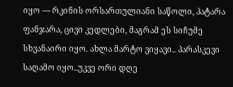იყო — რკინის ორსართულიანი საწოლი, პატარა ფანჯარა, ცივი კედლები, მაგრამ ეს სიჩუმე სხვანაირი იყო. ახლა მარტო ვიყავი.. პარასკევი საღამო იყო..უკვე ორი დღე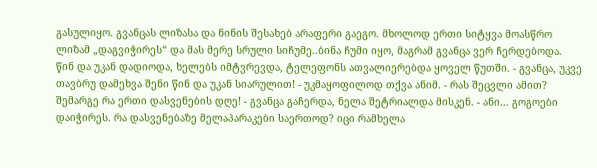გასულიყო. გვანცას ლიზასა და ნინის შესახებ არაფერი გაეგო. მხოლოდ ერთი სიტყვა მოასწრო ლიზამ „დაგვიჭირეს“ და მას მერე სრული სიჩუმე..ბინა ჩუმი იყო, მაგრამ გვანცა ვერ ჩერდებოდა. წინ და უკან დადიოდა, ხელებს იმტვრევდა, ტელეფონს ათვალიერებდა ყოველ წუთში. - გვანცა, უკვე თავბრუ დამეხვა შენი წინ და უკან სიარულით! - უკმაყოფილოდ თქვა ანიმ. - რას შეცვლი ამით? შემარგე რა ერთი დასვენების დღე! - გვანცა გაჩერდა, ნელა შეტრიალდა მისკენ. - ანი… გოგოები დაიჭირეს. რა დასვენებაზე მელაპარაკები საერთოდ? იცი რამხელა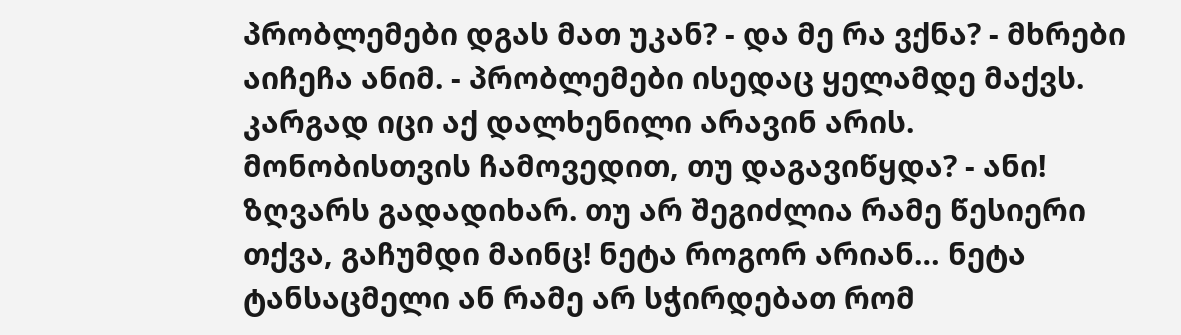პრობლემები დგას მათ უკან? - და მე რა ვქნა? - მხრები აიჩეჩა ანიმ. - პრობლემები ისედაც ყელამდე მაქვს. კარგად იცი აქ დალხენილი არავინ არის. მონობისთვის ჩამოვედით, თუ დაგავიწყდა? - ანი! ზღვარს გადადიხარ. თუ არ შეგიძლია რამე წესიერი თქვა, გაჩუმდი მაინც! ნეტა როგორ არიან… ნეტა ტანსაცმელი ან რამე არ სჭირდებათ რომ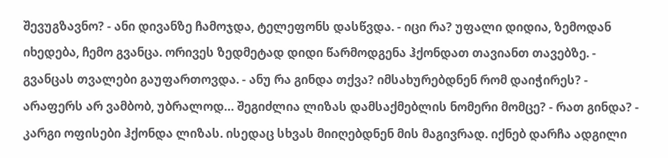შევუგზავნო? - ანი დივანზე ჩამოჯდა, ტელეფონს დასწვდა. - იცი რა? უფალი დიდია, ზემოდან იხედება, ჩემო გვანცა. ორივეს ზედმეტად დიდი წარმოდგენა ჰქონდათ თავიანთ თავებზე. - გვანცას თვალები გაუფართოვდა. - ანუ რა გინდა თქვა? იმსახურებდნენ რომ დაიჭირეს? - არაფერს არ ვამბობ, უბრალოდ… შეგიძლია ლიზას დამსაქმებლის ნომერი მომცე? - რათ გინდა? - კარგი ოფისები ჰქონდა ლიზას. ისედაც სხვას მიიღებდნენ მის მაგივრად. იქნებ დარჩა ადგილი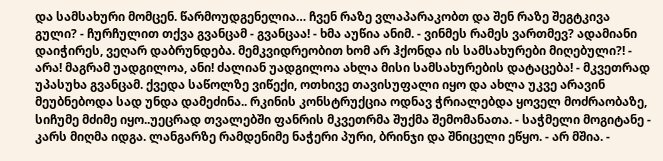და სამსახური მომცენ. წარმოუდგენელია… ჩვენ რაზე ვლაპარაკობთ და შენ რაზე შეგტკივა გული? - ჩურჩულით თქვა გვანცამ - გვანცაა! - ხმა აუწია ანიმ. - ვინმეს რამეს ვართმევ? ადამიანი დაიჭირეს, ვეღარ დაბრუნდება. მემკვიდრეობით ხომ არ ჰქონდა ის სამსახურები მიღებული?! - არა! მაგრამ უადგილოა, ანი! ძალიან უადგილოა ახლა მისი სამსახურების დატაცება! - მკვეთრად უპასუხა გვანცამ. ქვედა საწოლზე ვიწექი, ოთხივე თავისუფალი იყო და ახლა უკვე არავინ მეუბნებოდა სად უნდა დამეძინა.. რკინის კონსტრუქცია ოდნავ ჭრიალებდა ყოველ მოძრაობაზე, სიჩუმე მძიმე იყო..უეცრად თვალებში ფანრის მკვეთრმა შუქმა შემომანათა. - საჭმელი მოგიტანე - კარს მიღმა იდგა. ლანგარზე რამდენიმე ნაჭერი პური, ბრინჯი და შნიცელი ეწყო. - არ მშია. -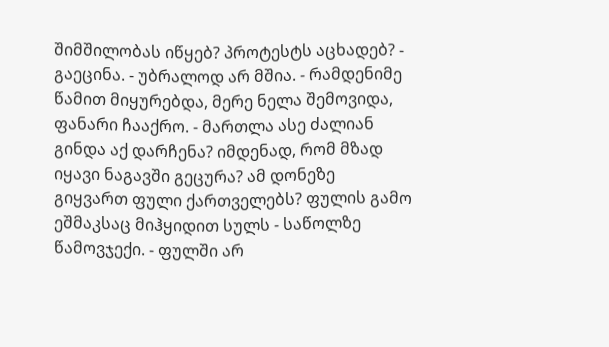შიმშილობას იწყებ? პროტესტს აცხადებ? - გაეცინა. - უბრალოდ არ მშია. - რამდენიმე წამით მიყურებდა, მერე ნელა შემოვიდა, ფანარი ჩააქრო. - მართლა ასე ძალიან გინდა აქ დარჩენა? იმდენად, რომ მზად იყავი ნაგავში გეცურა? ამ დონეზე გიყვართ ფული ქართველებს? ფულის გამო ეშმაკსაც მიჰყიდით სულს - საწოლზე წამოვჯექი. - ფულში არ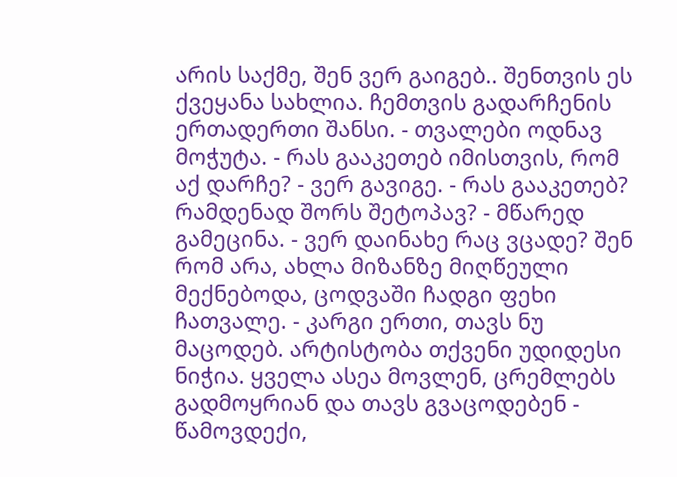არის საქმე, შენ ვერ გაიგებ.. შენთვის ეს ქვეყანა სახლია. ჩემთვის გადარჩენის ერთადერთი შანსი. - თვალები ოდნავ მოჭუტა. - რას გააკეთებ იმისთვის, რომ აქ დარჩე? - ვერ გავიგე. - რას გააკეთებ? რამდენად შორს შეტოპავ? - მწარედ გამეცინა. - ვერ დაინახე რაც ვცადე? შენ რომ არა, ახლა მიზანზე მიღწეული მექნებოდა, ცოდვაში ჩადგი ფეხი ჩათვალე. - კარგი ერთი, თავს ნუ მაცოდებ. არტისტობა თქვენი უდიდესი ნიჭია. ყველა ასეა მოვლენ, ცრემლებს გადმოყრიან და თავს გვაცოდებენ - წამოვდექი,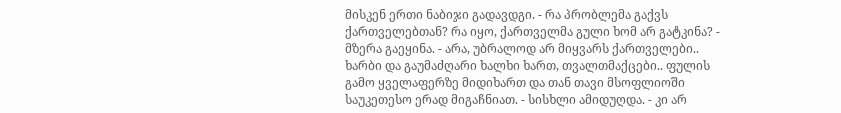მისკენ ერთი ნაბიჯი გადავდგი. - რა პრობლემა გაქვს ქართველებთან? რა იყო, ქართველმა გული ხომ არ გატკინა? - მზერა გაეყინა. - არა, უბრალოდ არ მიყვარს ქართველები.. ხარბი და გაუმაძღარი ხალხი ხართ, თვალთმაქცები.. ფულის გამო ყველაფერზე მიდიხართ და თან თავი მსოფლიოში საუკეთესო ერად მიგაჩნიათ. - სისხლი ამიდუღდა. - კი არ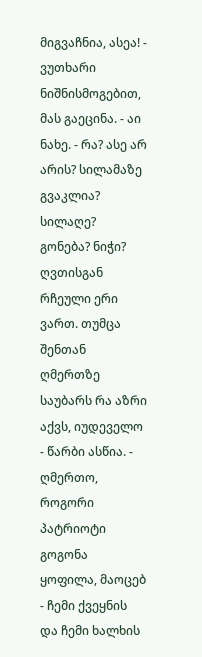მიგვაჩნია, ასეა! - ვუთხარი ნიშნისმოგებით, მას გაეცინა. - აი ნახე. - რა? ასე არ არის? სილამაზე გვაკლია? სილაღე? გონება? ნიჭი? ღვთისგან რჩეული ერი ვართ. თუმცა შენთან ღმერთზე საუბარს რა აზრი აქვს, იუდეველო - წარბი ასწია. - ღმერთო, როგორი პატრიოტი გოგონა ყოფილა, მაოცებ - ჩემი ქვეყნის და ჩემი ხალხის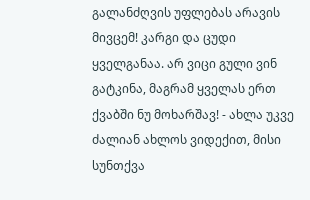გალანძღვის უფლებას არავის მივცემ! კარგი და ცუდი ყველგანაა. არ ვიცი გული ვინ გატკინა, მაგრამ ყველას ერთ ქვაბში ნუ მოხარშავ! - ახლა უკვე ძალიან ახლოს ვიდექით, მისი სუნთქვა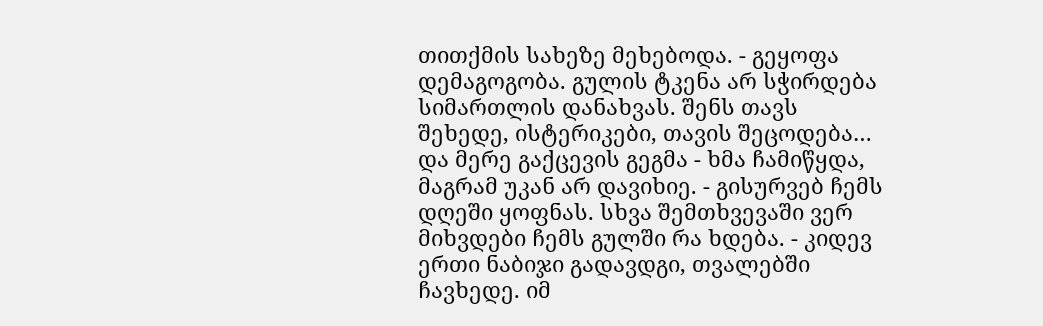თითქმის სახეზე მეხებოდა. - გეყოფა დემაგოგობა. გულის ტკენა არ სჭირდება სიმართლის დანახვას. შენს თავს შეხედე, ისტერიკები, თავის შეცოდება… და მერე გაქცევის გეგმა - ხმა ჩამიწყდა, მაგრამ უკან არ დავიხიე. - გისურვებ ჩემს დღეში ყოფნას. სხვა შემთხვევაში ვერ მიხვდები ჩემს გულში რა ხდება. - კიდევ ერთი ნაბიჯი გადავდგი, თვალებში ჩავხედე. იმ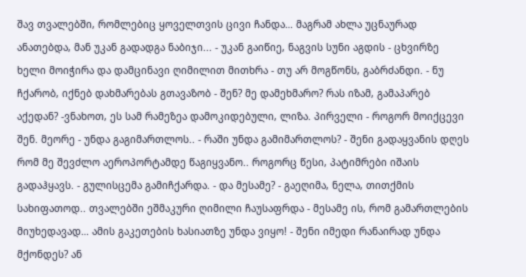შავ თვალებში, რომლებიც ყოველთვის ცივი ჩანდა… მაგრამ ახლა უცნაურად ანათებდა, მან უკან გადადგა ნაბიჯი... - უკან გაიწიე, ნაგვის სუნი აგდის - ცხვირზე ხელი მოიჭირა და დამცინავი ღიმილით მითხრა - თუ არ მოგწონს, გაბრძანდი. - ნუ ჩქარობ, იქნებ დახმარებას გთავაზობ - შენ? მე დამეხმარო? რას იზამ, გამაპარებ აქედან? -ვნახოთ, ეს სამ რამეზეა დამოკიდებული, ლიზა. პირველი - როგორ მოიქცევი შენ. მეორე - უნდა გაგიმართლოს.. - რაში უნდა გამიმართლოს? - შენი გადაყვანის დღეს რომ მე შევძლო აეროპორტამდე წაგიყვანო.. როგორც წესი, პატიმრები იშაის გადაჰყავს. - გულისცემა გამიჩქარდა. - და მესამე? - გაეღიმა, ნელა, თითქმის სახიფათოდ.. თვალებში ეშმაკური ღიმილი ჩაუსაფრდა - მესამე ის, რომ გამართლების მიუხედავად… ამის გაკეთების ხასიათზე უნდა ვიყო! - შენი იმედი რანაირად უნდა მქონდეს? ან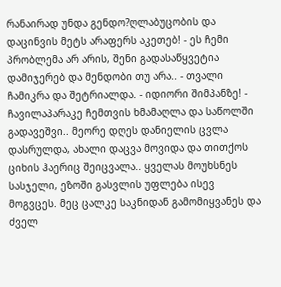რანაირად უნდა გენდო?ღლაბუცობის და დაცინვის მეტს არაფერს აკეთებ! - ეს ჩემი პრობლემა არ არის, შენი გადასაწყვეტია დამიჯერებ და მენდობი თუ არა.. - თვალი ჩამიკრა და შეტრიალდა. - იდიორი შიმპანზე! - ჩავილაპარაკე ჩემთვის ხმამაღლა და საწოლში გადავეშვი.. მეორე დღეს დანიელის ცვლა დასრულდა, ახალი დაცვა მოვიდა და თითქოს ციხის ჰაერიც შეიცვალა.. ყველას მოუხსნეს სასჯელი, ეზოში გასვლის უფლება ისევ მოგვცეს. მეც ცალკე საკნიდან გამომიყვანეს და ძველ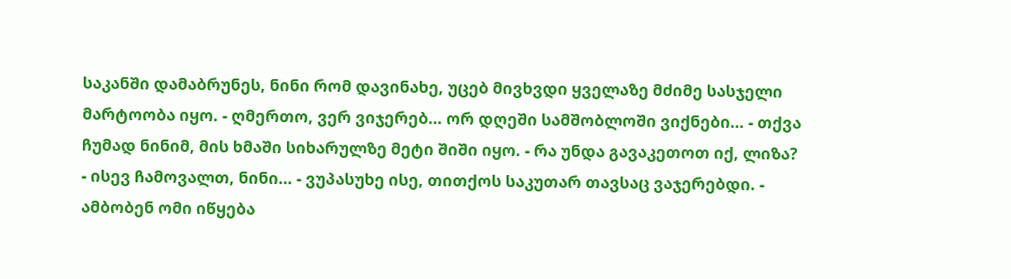საკანში დამაბრუნეს, ნინი რომ დავინახე, უცებ მივხვდი ყველაზე მძიმე სასჯელი მარტოობა იყო. - ღმერთო, ვერ ვიჯერებ… ორ დღეში სამშობლოში ვიქნები… - თქვა ჩუმად ნინიმ, მის ხმაში სიხარულზე მეტი შიში იყო. - რა უნდა გავაკეთოთ იქ, ლიზა? - ისევ ჩამოვალთ, ნინი… - ვუპასუხე ისე, თითქოს საკუთარ თავსაც ვაჯერებდი. - ამბობენ ომი იწყება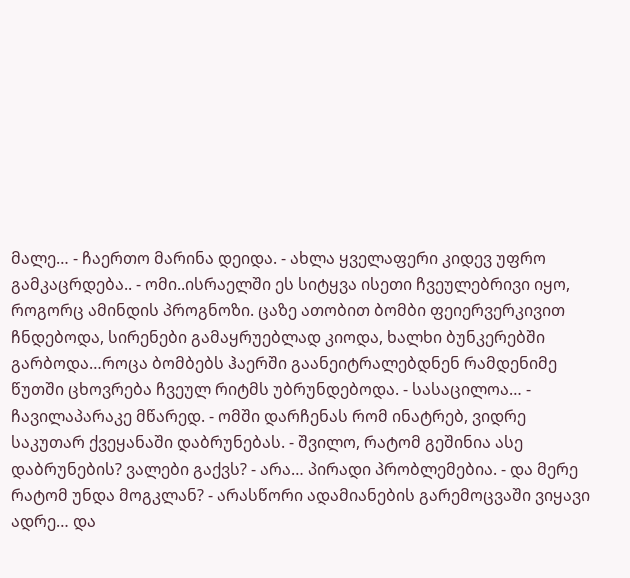მალე… - ჩაერთო მარინა დეიდა. - ახლა ყველაფერი კიდევ უფრო გამკაცრდება.. - ომი..ისრაელში ეს სიტყვა ისეთი ჩვეულებრივი იყო, როგორც ამინდის პროგნოზი. ცაზე ათობით ბომბი ფეიერვერკივით ჩნდებოდა, სირენები გამაყრუებლად კიოდა, ხალხი ბუნკერებში გარბოდა…როცა ბომბებს ჰაერში გაანეიტრალებდნენ რამდენიმე წუთში ცხოვრება ჩვეულ რიტმს უბრუნდებოდა. - სასაცილოა… - ჩავილაპარაკე მწარედ. - ომში დარჩენას რომ ინატრებ, ვიდრე საკუთარ ქვეყანაში დაბრუნებას. - შვილო, რატომ გეშინია ასე დაბრუნების? ვალები გაქვს? - არა… პირადი პრობლემებია. - და მერე რატომ უნდა მოგკლან? - არასწორი ადამიანების გარემოცვაში ვიყავი ადრე… და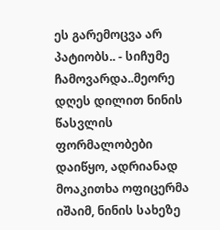ეს გარემოცვა არ პატიობს.. - სიჩუმე ჩამოვარდა..მეორე დღეს დილით ნინის წასვლის ფორმალობები დაიწყო, ადრიანად მოაკითხა ოფიცერმა იშაიმ, ნინის სახეზე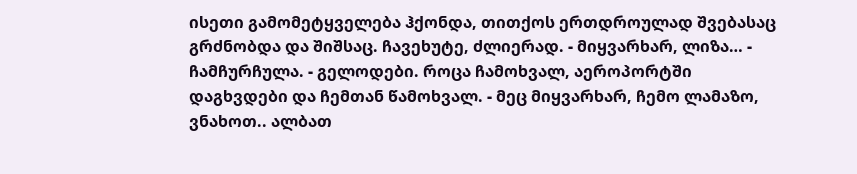ისეთი გამომეტყველება ჰქონდა, თითქოს ერთდროულად შვებასაც გრძნობდა და შიშსაც. ჩავეხუტე, ძლიერად. - მიყვარხარ, ლიზა… - ჩამჩურჩულა. - გელოდები. როცა ჩამოხვალ, აეროპორტში დაგხვდები და ჩემთან წამოხვალ. - მეც მიყვარხარ, ჩემო ლამაზო, ვნახოთ.. ალბათ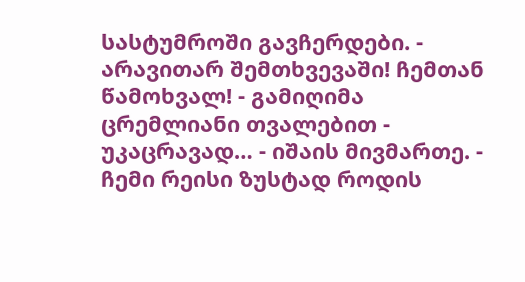სასტუმროში გავჩერდები. - არავითარ შემთხვევაში! ჩემთან წამოხვალ! - გამიღიმა ცრემლიანი თვალებით - უკაცრავად… - იშაის მივმართე. - ჩემი რეისი ზუსტად როდის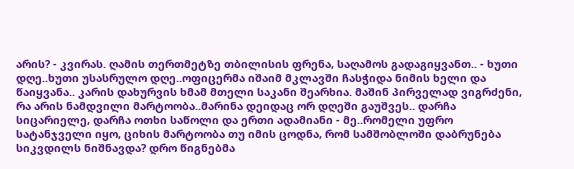არის? - კვირას. ღამის თერთმეტზე თბილისის ფრენა, საღამოს გადაგიყვანთ.. - ხუთი დღე..ხუთი უსასრულო დღე..ოფიცერმა იშაიმ მკლავში ჩასჭიდა ნიმის ხელი და წაიყვანა.. კარის დახურვის ხმამ მთელი საკანი შეარხია. მაშინ პირველად ვიგრძენი, რა არის ნამდვილი მარტოობა..მარინა დეიდაც ორ დღეში გაუშვეს.. დარჩა სიცარიელე, დარჩა ოთხი საწოლი და ერთი ადამიანი - მე..რომელი უფრო სატანჯველი იყო, ციხის მარტოობა თუ იმის ცოდნა, რომ სამშობლოში დაბრუნება სიკვდილს ნიშნავდა? დრო წიგნებმა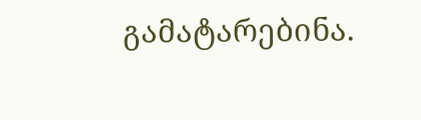გამატარებინა.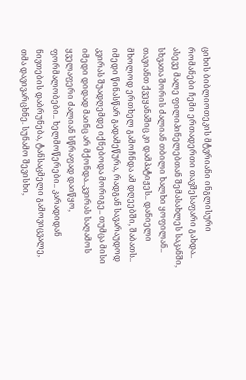ციხის ბიბლიოთეკის მტვრიანი ინგლისური რომანები ჩემი ერთადერთი თავშესაფარი გახდა.. ასევე მალე ფილიპინელებთან შემასახლეს საკანში, სხვათა შორის ძალიან თბილი ხალხი ყოფილან.. თავიანთ ქვეყანაშიც კი დამპატიჟეს.. დანიელი მხოლოდ ერთხელ გამოჩნდა ამ დღეებში, შაბათს.. იმედი წინასწარ გადამეწურა, რადგან სავარაუდოდ კვირას შუადღემდე იქნებოდა მორიგე.. თუმცა მისი იმედი დიდად მაინც არ მქონდა..კვირას საღამოს ყველაფერი ძალიან სწრაფად დაიწყო, ფორმალობები.. ხელმოწერები.. კარადიდან ნივთების დაბრუნება, ტანსაცმელი გამოვიცვალე, თმა დავივარცხნე. სუნამო შევისხი,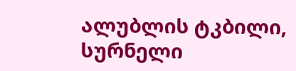ალუბლის ტკბილი, სურნელი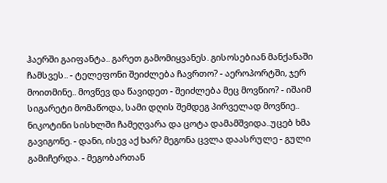ჰაერში გაიფანტა.. გარეთ გამომიყვანეს. გისოსებიან მანქანაში ჩამსვეს.. - ტელეფონი შეიძლება ჩავრთო? - აეროპორტში, ჯერ მოითმინე.. მოვწევ და წავიდეთ - შეიძლება მეც მოვწიო? - იშაიმ სიგარეტი მომაწოდა, სამი დღის შემდეგ პირველად მოვწიე.. ნიკოტინი სისხლში ჩამეღვარა და ცოტა დამამშვიდა..უცებ ხმა გავიგონე. - დანი, ისევ აქ ხარ? მეგონა ცვლა დაასრულე - გული გამიჩერდა. - მეგობართან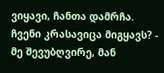ვიყავი, ჩანთა დამრჩა. ჩვენი კრასავიცა მიგყავს? - მე შევუბღვირე, მან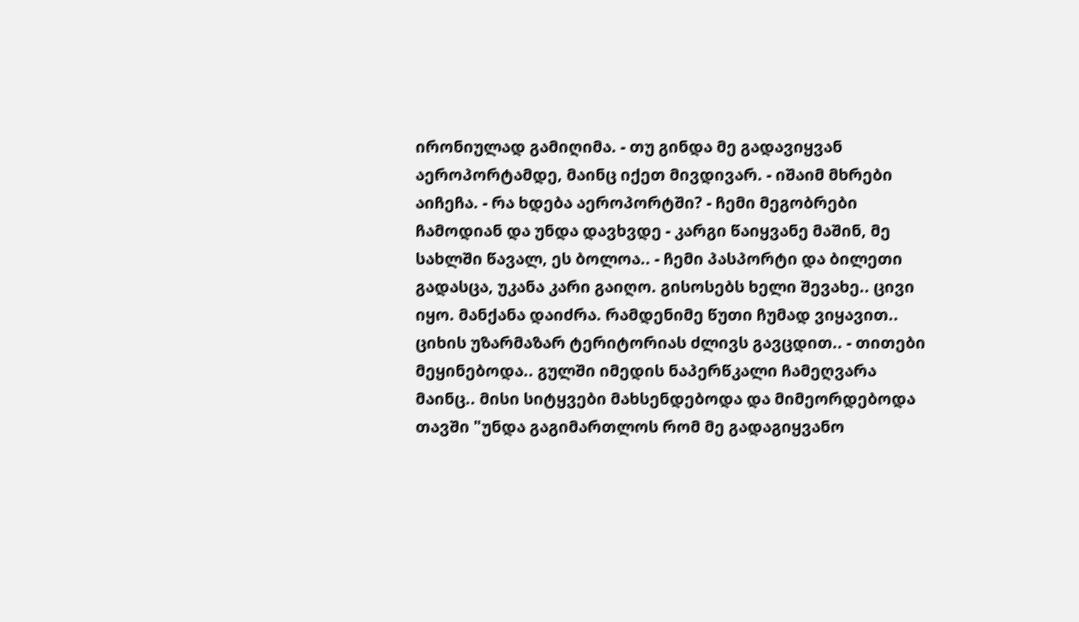ირონიულად გამიღიმა. - თუ გინდა მე გადავიყვან აეროპორტამდე, მაინც იქეთ მივდივარ. - იშაიმ მხრები აიჩეჩა. - რა ხდება აეროპორტში? - ჩემი მეგობრები ჩამოდიან და უნდა დავხვდე - კარგი წაიყვანე მაშინ, მე სახლში წავალ, ეს ბოლოა.. - ჩემი პასპორტი და ბილეთი გადასცა, უკანა კარი გაიღო. გისოსებს ხელი შევახე.. ცივი იყო. მანქანა დაიძრა. რამდენიმე წუთი ჩუმად ვიყავით.. ციხის უზარმაზარ ტერიტორიას ძლივს გავცდით.. - თითები მეყინებოდა.. გულში იმედის ნაპერწკალი ჩამეღვარა მაინც.. მისი სიტყვები მახსენდებოდა და მიმეორდებოდა თავში "უნდა გაგიმართლოს რომ მე გადაგიყვანო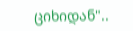ციხიდან"..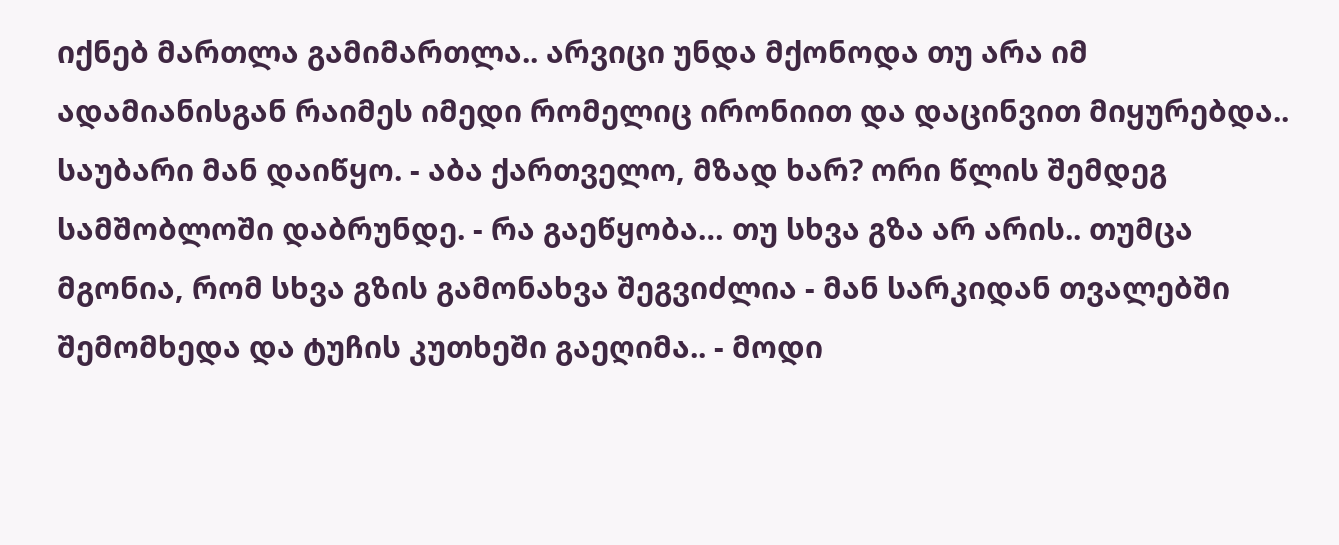იქნებ მართლა გამიმართლა.. არვიცი უნდა მქონოდა თუ არა იმ ადამიანისგან რაიმეს იმედი რომელიც ირონიით და დაცინვით მიყურებდა.. საუბარი მან დაიწყო. - აბა ქართველო, მზად ხარ? ორი წლის შემდეგ სამშობლოში დაბრუნდე. - რა გაეწყობა… თუ სხვა გზა არ არის.. თუმცა მგონია, რომ სხვა გზის გამონახვა შეგვიძლია - მან სარკიდან თვალებში შემომხედა და ტუჩის კუთხეში გაეღიმა.. - მოდი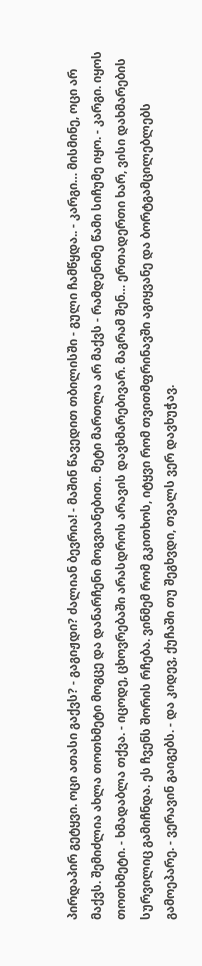პირდაპირ გეტყვი. ოცი ათასი გაქვს? - გაგიჟდი? ძალიან ბევრია! - მაშინ წავედით თბილისში - გული ჩამწყდა.. - კარგი… მისმინე, ოცი არ მაქვს. შემიძლია ახლა თოთხმეტი მოგცე და დანარჩენი მოგვიანებით.. მეტი მართლა არ მაქვს - რამდენიმე წამი სიჩუმე იყო. - კარგი. იყოს თოთხმეტი. - ხმადაბლა თქვა. - იცოდე, ცხოვრებაში არასდროს არავის დავხმარებივარ. მაგრამ შენ… ერთადერთი ხარ, ვისი დახმარების სურვილიც გამიჩნდა. ეს ჩვენს შორის რჩება. ვინმემ რომ გკითხოს, იტყვი რომ თვითმფრინავში აგიყვანე და ბორტგამცილებლებს გამოეპარე. - ვერავინ გაიგებს. - და კიდევ, ქუჩაში თუ შეგხვდი, თვალს ვერ დავხუჭავ.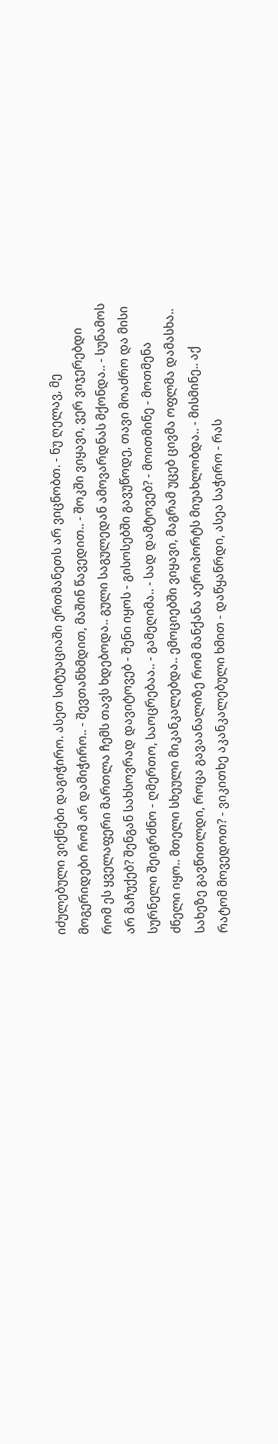იძულებული ვიქნები დაგიჭირო. ასეთ სიტუაციაში ერთმანეთს არ ვიცნობთ. - ნუ ღელავ, მე მოგერიდები რომ არ დამიჭირო.. - შევთანხმდით, მაშინ წავედით.. - შოკში ვიყავი, ვერ ვიჯერებდი რომ ეს ყველაფერი მართლა ჩემს თავს ხდებოდა.. გული საგულედან ამოვარდნას მქონდა.. - სუნამოს არ მაჩუქებ? შენგან სახსოვრად დავიტოვებ - შენი იყოს - გისოსებში გავუწოდე, თავი მოაძრო და მისი სურნელი შეიგრძნო - ღმერთო, საოცრებაა.. - გამეღიმა.. - სად დამტოვებ? - მოითმინე - მოთმენა ძნელი იყო.. მთელი სხეული მიკანკალებდა.. ემოციებში ვიყავი, მაგრამ უცებ ცივმა ოფლმა დამასხა.. სახეზე გავწითლდი, როცა გავაანალიზე რომ მანქანა აეროპორტს მიუახლობდა.. - მისმინე.. აქ რატომ მოვედოთ? - ვიკითხე აკანკალებული ხმით - დაწყანრდი, ასეა საჭირო - რას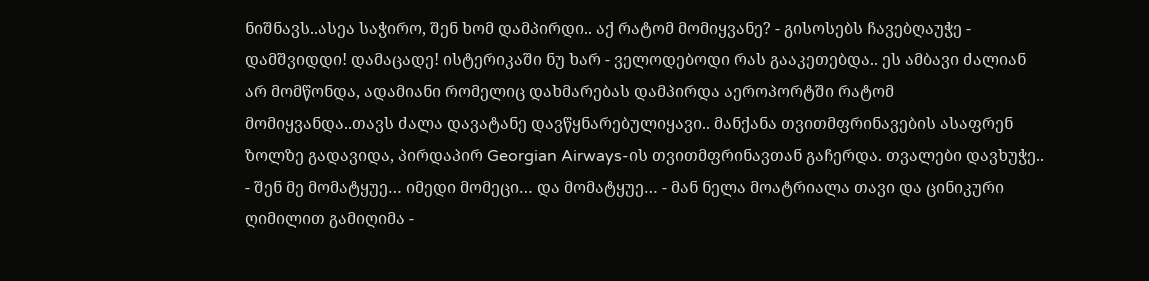ნიშნავს..ასეა საჭირო, შენ ხომ დამპირდი.. აქ რატომ მომიყვანე? - გისოსებს ჩავებღაუჭე - დამშვიდდი! დამაცადე! ისტერიკაში ნუ ხარ - ველოდებოდი რას გააკეთებდა.. ეს ამბავი ძალიან არ მომწონდა, ადამიანი რომელიც დახმარებას დამპირდა აეროპორტში რატომ მომიყვანდა..თავს ძალა დავატანე დავწყნარებულიყავი.. მანქანა თვითმფრინავების ასაფრენ ზოლზე გადავიდა, პირდაპირ Georgian Airways-ის თვითმფრინავთან გაჩერდა. თვალები დავხუჭე.. - შენ მე მომატყუე… იმედი მომეცი… და მომატყუე… - მან ნელა მოატრიალა თავი და ცინიკური ღიმილით გამიღიმა -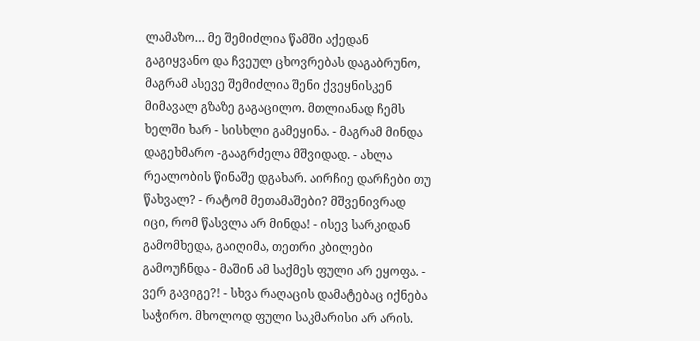ლამაზო… მე შემიძლია წამში აქედან გაგიყვანო და ჩვეულ ცხოვრებას დაგაბრუნო, მაგრამ ასევე შემიძლია შენი ქვეყნისკენ მიმავალ გზაზე გაგაცილო. მთლიანად ჩემს ხელში ხარ - სისხლი გამეყინა. - მაგრამ მინდა დაგეხმარო -გააგრძელა მშვიდად. - ახლა რეალობის წინაშე დგახარ. აირჩიე დარჩები თუ წახვალ? - რატომ მეთამაშები? მშვენივრად იცი, რომ წასვლა არ მინდა! - ისევ სარკიდან გამომხედა, გაიღიმა, თეთრი კბილები გამოუჩნდა - მაშინ ამ საქმეს ფული არ ეყოფა. - ვერ გავიგე?! - სხვა რაღაცის დამატებაც იქნება საჭირო. მხოლოდ ფული საკმარისი არ არის.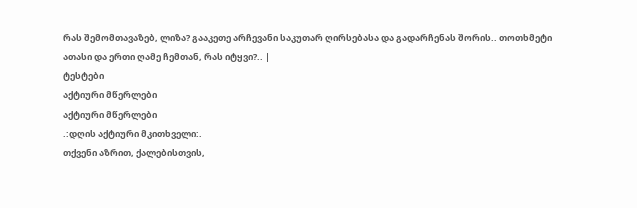რას შემომთავაზებ, ლიზა? გააკეთე არჩევანი საკუთარ ღირსებასა და გადარჩენას შორის.. თოთხმეტი ათასი და ერთი ღამე ჩემთან, რას იტყვი?.. |
ტესტები
აქტიური მწერლები
აქტიური მწერლები
.:დღის აქტიური მკითხველი:.
თქვენი აზრით, ქალებისთვის,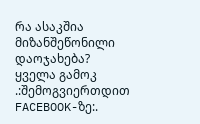რა ასაკშია მიზანშეწონილი დაოჯახება?
ყველა გამოკ
.:შემოგვიერთდით FACEBOOK-ზე:.